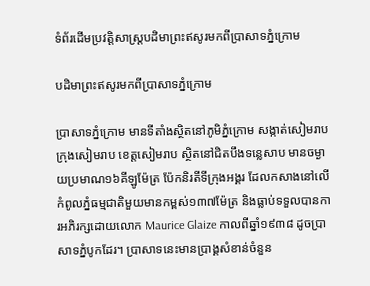ទំព័រដើមប្រវត្តិសាស្ត្របដិមាព្រះឥសូរមកពីប្រាសាទភ្នំក្រោម

បដិមាព្រះឥសូរមកពីប្រាសាទភ្នំក្រោម

ប្រាសាទភ្នំក្រោម មានទីតាំងស្ថិតនៅភូមិភ្នំក្រោម សង្កាត់សៀមរាប ក្រុងសៀមរាប ខេត្តសៀមរាប ស្ថិតនៅជិតបឹងទន្លេសាប មានចម្ងាយប្រមាណ១៦គីឡូម៉ែត្រ ប៉ែកនិរតីទីក្រុងអង្គរ ដែលកសាងនៅលើកំពូលភ្នំធម្មជាតិមួយមានកម្ពស់១៣៧ម៉ែត្រ និងធ្លាប់ទទួលបានការអភិរក្សដោយលោក Maurice Glaize កាលពីឆ្នាំ១៩៣៨ ដូចប្រាសាទភ្នំបូកដែរ។ ប្រាសាទនេះមានប្រាង្គសំខាន់ចំនួន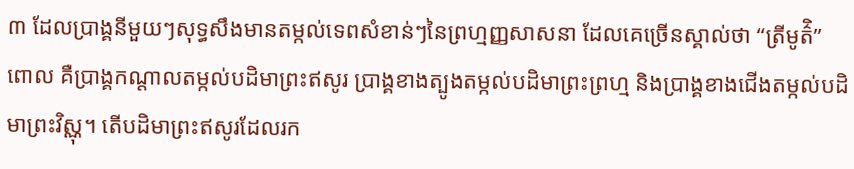៣ ដែលប្រាង្គនីមួយៗសុទ្ធសឹងមានតម្កល់ទេពសំខាន់ៗនៃព្រហ្មញ្ញសាសនា ដែលគេច្រើនស្គាល់ថា “ត្រីមូត៌ិ” ពោល គឺប្រាង្គកណ្តាលតម្កល់បដិមាព្រះឥសូរ ប្រាង្គខាងត្បូងតម្កល់បដិមាព្រះព្រហ្ម និងប្រាង្គខាងជើងតម្កល់បដិមាព្រះវិស្ណុ។ តើបដិមាព្រះឥសូរដែលរក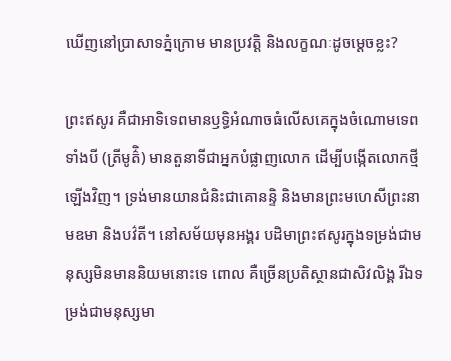ឃើញនៅប្រាសាទភ្នំក្រោម មានប្រវត្តិ និងលក្ខណៈដូចម្តេចខ្លះ?

ព្រះឥសូរ គឺជាអាទិទេពមានឫទ្ធិអំណាចធំលើសគេក្នុងចំណោមទេពទាំងបី (ត្រីមូត៌ិ) មានតួនាទីជាអ្នកបំផ្លាញលោក ដើម្បីបង្កើតលោកថ្មីឡើងវិញ។ ទ្រង់មានយានជំនិះជាគោនន្ទិ និងមានព្រះមហេសីព្រះនាមឧមា និងបវ៌តី។ នៅសម័យមុនអង្គរ បដិមាព្រះឥសូរក្នុងទម្រង់ជាមនុស្សមិនមាននិយមនោះទេ ពោល គឺច្រើនប្រតិស្ថានជាសិវលិង្គ រីឯទម្រង់ជាមនុស្សមា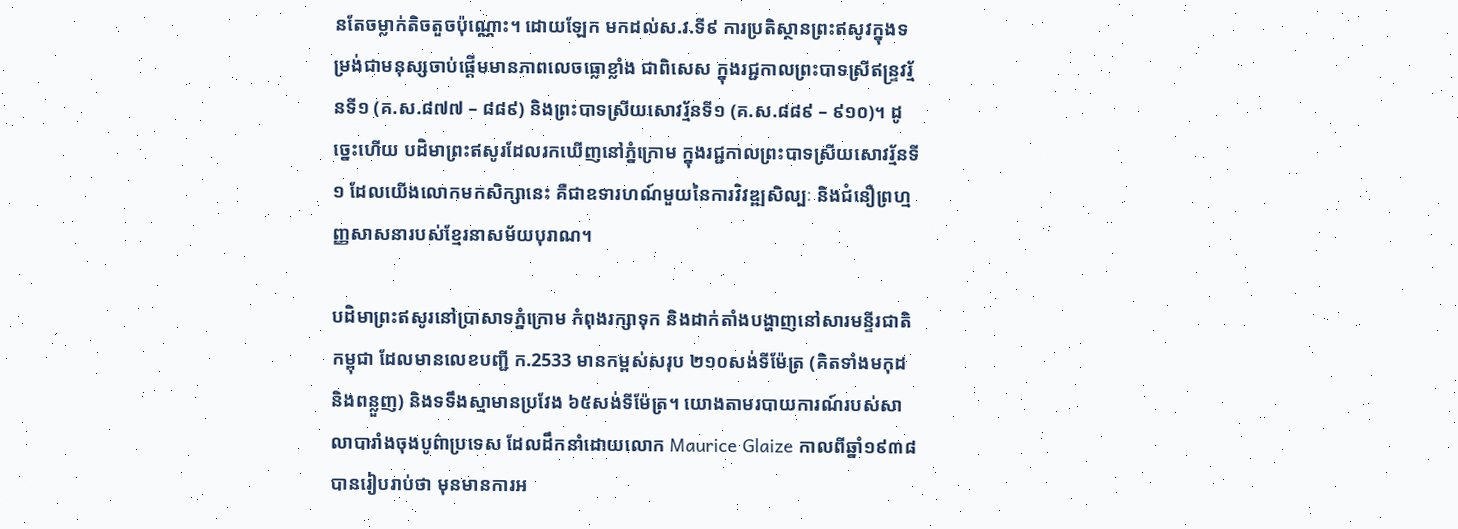នតែចម្លាក់តិចតួចប៉ុណ្ណោះ។ ដោយឡែក មកដល់ស.វ.ទី៩ ការប្រតិស្ថានព្រះឥសូវក្នុងទម្រង់ជាមនុស្សចាប់ផ្តើមមានភាពលេចធ្លោខ្លាំង ជាពិសេស ក្នុងរជ្ជកាលព្រះបាទស្រីឥន្រ្ទវរ្ម័នទី១ (គ.ស.៨៧៧ – ៨៨៩) និងព្រះបាទស្រីយសោវរ្ម័នទី១ (គ.ស.៨៨៩ – ៩១០)។ ដូច្នេះហើយ បដិមាព្រះឥសូរដែលរកឃើញនៅភ្នំក្រោម ក្នុងរជ្ជកាលព្រះបាទស្រីយសោវរ្ម័នទី១ ដែលយើងលោកមកសិក្សានេះ គឺជាឧទារហណ៍មួយនៃការវិវឌ្ឍសិល្បៈ និងជំនឿព្រហ្មញ្ញសាសនារបស់ខ្មែរនាសម័យបុរាណ។

បដិមាព្រះឥសូរនៅប្រាសាទភ្នំក្រោម កំពុងរក្សាទុក និងដាក់តាំងបង្ហាញនៅសារមន្ទីរជាតិកម្ពុជា ដែលមានលេខបញ្ជី ក.2533 មានកម្ពស់សរុប ២១០សង់ទីម៉ែត្រ (គិតទាំងមកុដ និងពន្លួញ) និងទទឹងស្មាមានប្រវែង ៦៥សង់ទីម៉ែត្រ។ យោងតាមរបាយការណ៍របស់សាលាបារាំងចុងបូព៌ាប្រទេស ដែលដឹកនាំដោយលោក Maurice Glaize កាលពីឆ្នាំ១៩៣៨ បានរៀបរាប់ថា មុនមានការអ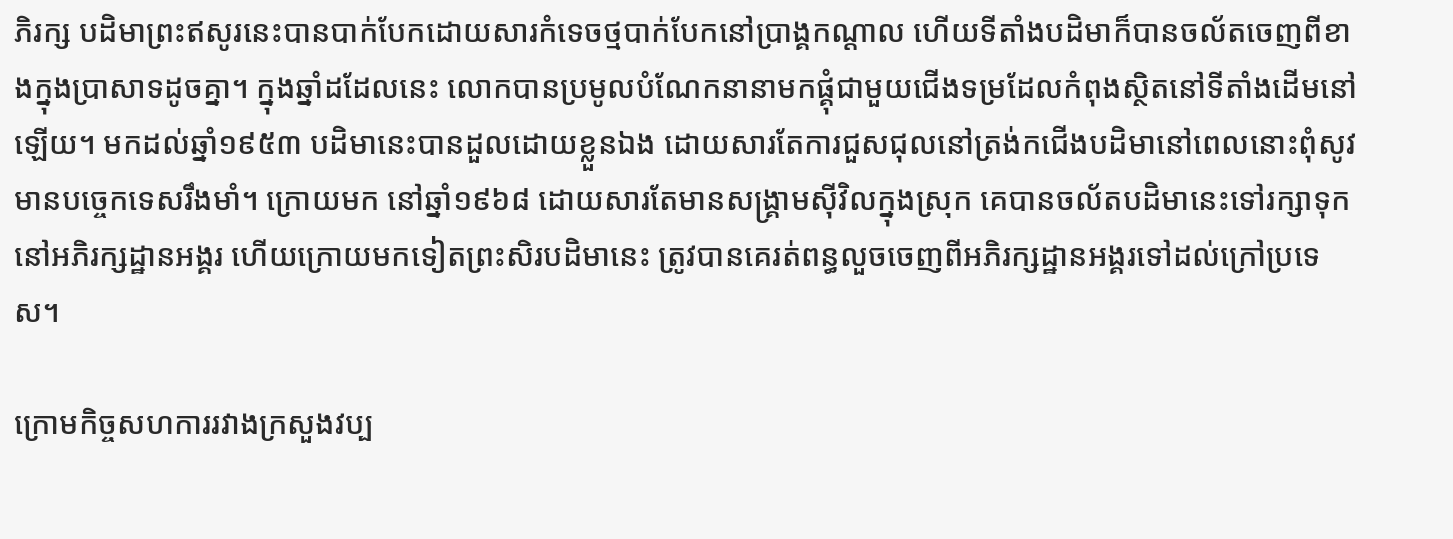ភិរក្ស បដិមាព្រះឥសូរនេះបានបាក់បែកដោយសារកំទេចថ្មបាក់បែកនៅប្រាង្គកណ្តាល ហើយទីតាំងបដិមាក៏បានចល័តចេញពីខាងក្នុងប្រាសាទដូចគ្នា។ ក្នុងឆ្នាំដដែលនេះ លោកបានប្រមូលបំណែកនានាមកផ្គុំជាមួយជើងទម្រដែលកំពុងស្ថិតនៅទីតាំងដើមនៅឡើយ។ មកដល់ឆ្នាំ១៩៥៣ បដិមានេះបានដួលដោយខ្លួនឯង ដោយសារតែការជួសជុលនៅត្រង់កជើងបដិមានៅពេលនោះពុំសូវមានបច្ចេកទេសរឹងមាំ។ ក្រោយមក នៅឆ្នាំ១៩៦៨ ដោយសារតែមានសង្រ្គាមស៊ីវិលក្នុងស្រុក គេបានចល័តបដិមានេះទៅរក្សាទុកនៅអភិរក្សដ្ឋានអង្គរ ហើយក្រោយមកទៀតព្រះសិរបដិមានេះ ត្រូវបានគេរត់ពន្ធលួចចេញពីអភិរក្សដ្ឋានអង្គរទៅដល់ក្រៅប្រទេស។

ក្រោមកិច្ចសហការរវាងក្រសួងវប្ប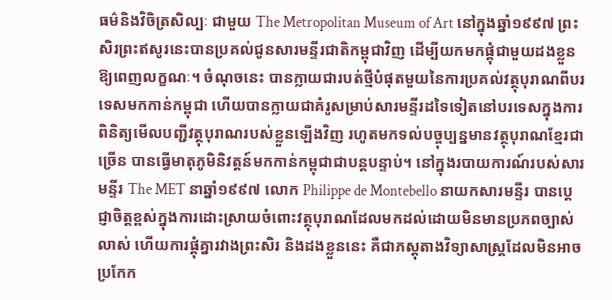ធម៌និងវិចិត្រសិល្បៈ ជាមួយ The Metropolitan Museum of Art នៅក្នុងឆ្នាំ១៩៩៧ ព្រះសិរព្រះឥសូរនេះបានប្រគល់ជូនសារមន្ទីរជាតិកម្ពុជាវិញ ដើម្បីយកមកផ្គុំជាមួយដងខ្លួនឱ្យពេញលក្ខណៈ។ ចំណុចនេះ បានក្លាយជារបត់ថ្មីបំផុតមួយនៃការប្រគល់វត្ថុបុរាណពីបរទេសមកកាន់កម្ពុជា ហើយបានក្លាយជាគំរូសម្រាប់សារមន្ទីរដទៃទៀតនៅបរទេសក្នុងការពិនិត្យមើលបញ្ជីវត្ថុបុរាណរបស់ខ្លួនឡើងវិញ រហូតមកទល់បច្ចុប្បន្នមានវត្ថុបុរាណខ្មែរជាច្រើន បានធ្វើមាតុភូមិនិវត្តន៍មកកាន់កម្ពុជាជាបន្តបន្ទាប់។ នៅក្នុងរបាយការណ៍របស់សារមន្ទីរ The MET នាឆ្នាំ១៩៩៧ លោក Philippe de Montebello នាយកសារមន្ទីរ បានប្តេជ្ញាចិត្តខ្ពស់ក្នុងការដោះស្រាយចំពោះវត្ថុបុរាណដែលមកដល់ដោយមិនមានប្រភពច្បាស់លាស់ ហើយការផ្គុំគ្នារវាងព្រះសិរ និងដងខ្លួននេះ គឺជាភស្តុតាងវិទ្យាសាស្រ្តដែលមិនអាចប្រកែក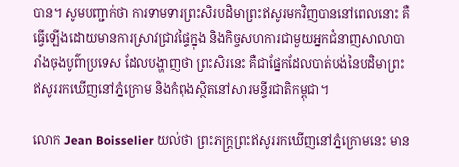បាន។ សូមបញ្ជាក់ថា ការទាមទារព្រះសិរបដិមាព្រះឥសូរមកវិញបាននៅពេលនោះ គឺធ្វើឡើងដោយមានការស្រាវជ្រាវផ្ទៃក្នុង និងកិច្ចសហការជាមួយអ្នកជំនាញសាលាបារាំងចុងបូព៌ាប្រទេស ដែលបង្ហាញថា ព្រះសិរនេះ គឺជាផ្នែកដែលបាត់បង់នៃបដិមាព្រះឥសូររកឃើញនៅភ្នំក្រោម និងកំពុងស្ថិតនៅសារមន្ទីរជាតិកម្ពុជា។

លោក Jean Boisselier យល់ថា ព្រះភក្រ្តព្រះឥសូររកឃើញនៅភ្នំក្រោមនេះ មាន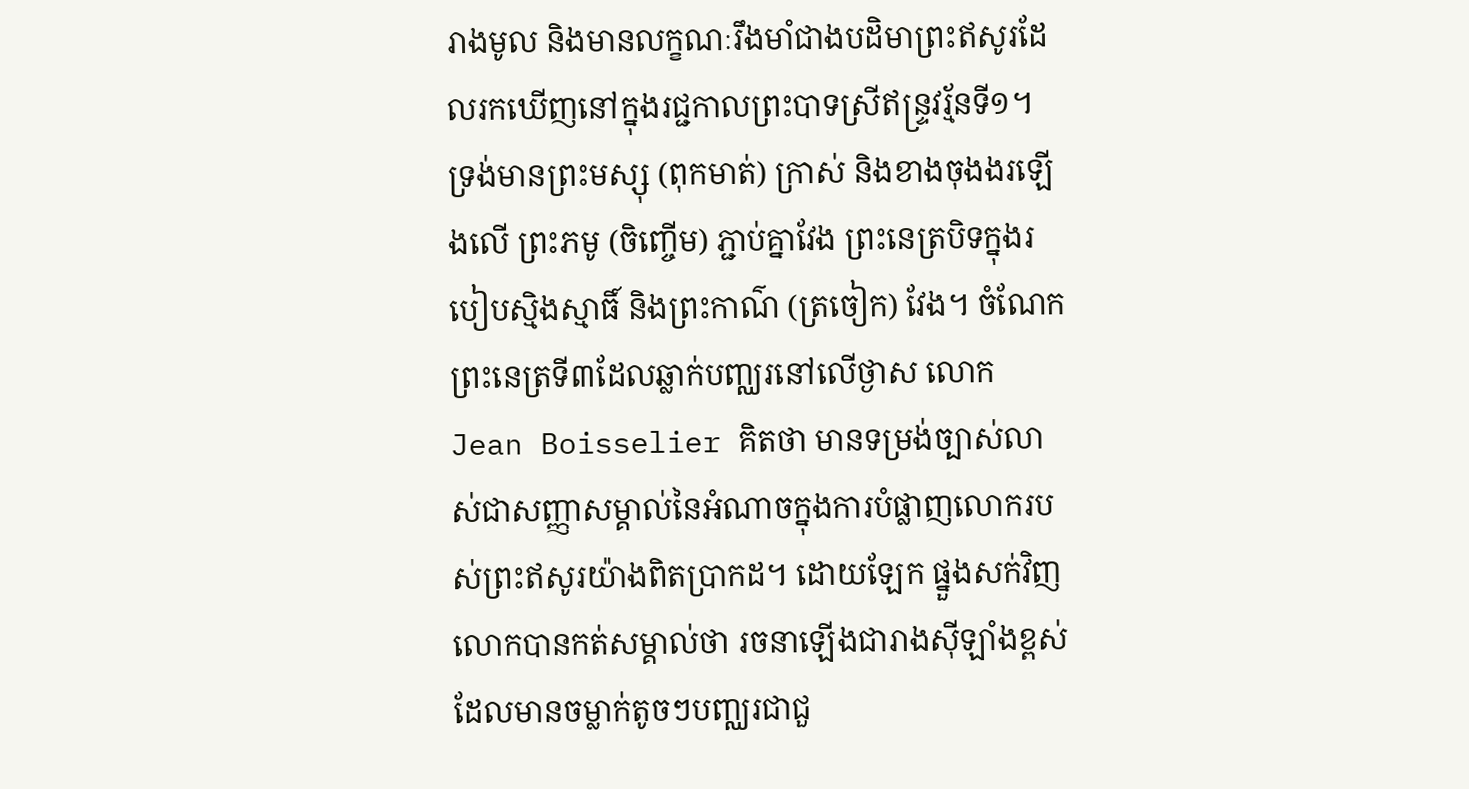រាងមូល និងមានលក្ខណៈរឹងមាំជាងបដិមាព្រះឥសូរដែលរកឃើញនៅក្នុងរជ្ជកាលព្រះបាទស្រីឥន្រ្ទវរ្ម័នទី១។ ទ្រង់មានព្រះមស្សុ (ពុកមាត់) ក្រាស់ និងខាងចុងងរឡើងលើ ព្រះភមូ (ចិញ្ចើម) ភ្ជាប់គ្នាវែង ព្រះនេត្របិទក្នុងរបៀបស្មិងស្មាធិ៍ និងព្រះកាណ៌ (ត្រចៀក) វែង។ ចំណែកព្រះនេត្រទី៣ដែលឆ្លាក់បញ្ឈរនៅលើថ្ងាស លោក Jean Boisselier គិតថា មានទម្រង់ច្បាស់លាស់ជាសញ្ញាសម្គាល់នៃអំណាចក្នុងការបំផ្លាញលោករបស់ព្រះឥសូរយ៉ាងពិតប្រាកដ។ ដោយឡែក ផ្នួងសក់វិញ លោកបានកត់សម្គាល់ថា រចនាឡើងជារាងស៊ីឡាំងខ្ពស់ដែលមានចម្លាក់តូចៗបញ្ឈរជាជួ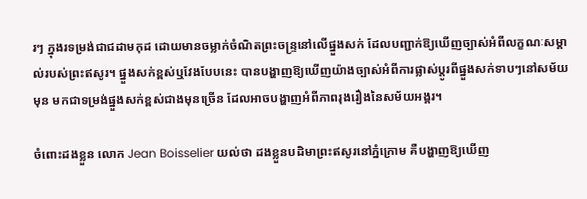រៗ ក្នុងរទម្រង់ជាជដាមកុដ ដោយមានចម្លាក់ចំណិតព្រះចន្រ្ទនៅលើផ្នួងសក់ ដែលបញ្ជាក់ឱ្យឃើញច្បាស់អំពីលក្ខណៈសម្គាល់របស់ព្រះឥសូរ។ ផ្នួងសក់ខ្ពស់ឬវែងបែបនេះ បានបង្ហាញឱ្យឃើញយ៉ាងច្បាស់អំពីការផ្លាស់ប្តូរពីផ្នួងសក់ទាបៗនៅសម័យមុន មកជាទម្រង់ផ្នួងសក់ខ្ពស់ជាងមុនច្រើន ដែលអាចបង្ហាញអំពីភាពរុងរឿងនៃសម័យអង្គរ។

ចំពោះដងខ្លួន លោក Jean Boisselier យល់ថា ដងខ្លួនបដិមាព្រះឥសូរនៅភ្នំក្រោម គឺបង្ហាញឱ្យឃើញ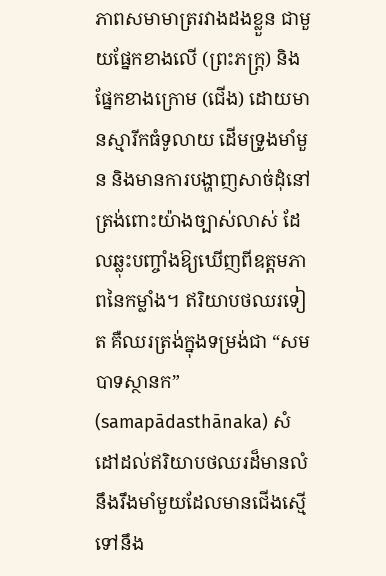ភាពសមាមាត្ររវាងដងខ្លួន ជាមួយផ្នែកខាងលើ (ព្រះភក្រ្ត) និងផ្នែកខាងក្រោម (ជើង) ដោយមានស្មារីកធំទូលាយ ដើមទ្រូងមាំមួន និងមានការបង្ហាញសាច់ដុំនៅត្រង់ពោះយ៉ាងច្បាស់លាស់ ដែលឆ្លុះបញ្ចាំងឱ្យឃើញពីឧត្តមភាពនៃកម្លាំង។ ឥរិយាបថឈរទៀត គឺឈរត្រង់ក្នុងទម្រង់ជា “សមបាទស្ថានក” (samapādasthānaka) សំដៅដល់ឥរិយាបថឈរដ៏មានលំនឹងរឹងមាំមួយដែលមានជើងស្មើទៅនឹង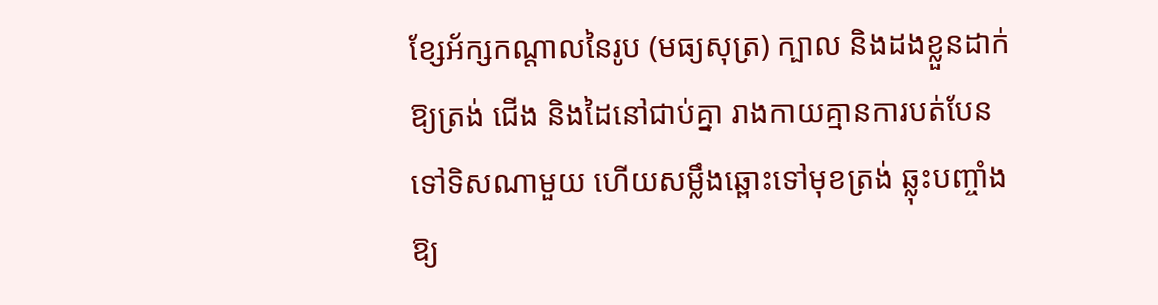ខ្សែអ័ក្សកណ្តាលនៃរូប (មធ្យសុត្រ) ក្បាល និងដងខ្លួនដាក់ឱ្យត្រង់ ជើង និងដៃនៅជាប់គ្នា រាងកាយគ្មានការបត់បែនទៅទិសណាមួយ ហើយសម្លឹងឆ្ពោះទៅមុខត្រង់ ឆ្លុះបញ្ចាំងឱ្យ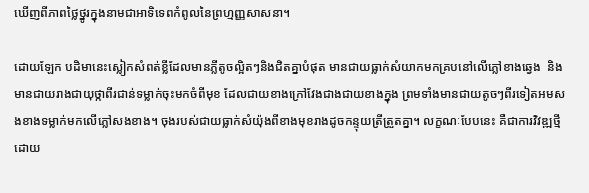ឃើញពីភាពថ្លៃថ្នូរក្នុងនាមជាអាទិទេពកំពូលនៃព្រហ្មញ្ញសាសនា។

ដោយឡែក បដិមានេះស្លៀកសំពត់ខ្លីដែលមានភ្លីតូចល្អិតៗនិងជិតគ្នាបំផុត មានជាយធ្លាក់សំយាកមកគ្របនៅលើភ្លៅខាងឆ្វេង  និងមានជាយរាងជាយុថ្កាពីរជាន់ទម្លាក់ចុះមកចំពីមុខ ដែលជាយខាងក្រៅវែងជាងជាយខាងក្នុង ព្រមទាំងមានជាយតូចៗពីរទៀតអមសងខាងទម្លាក់មកលើភ្លៅសងខាង។ ចុងរបស់ជាយធ្លាក់សំយ៉ុងពីខាងមុខរាងដូចកន្ទុយត្រីត្រួតគ្នា។ លក្ខណៈបែបនេះ គឺជាការវិវឌ្ឍថ្មីដោយ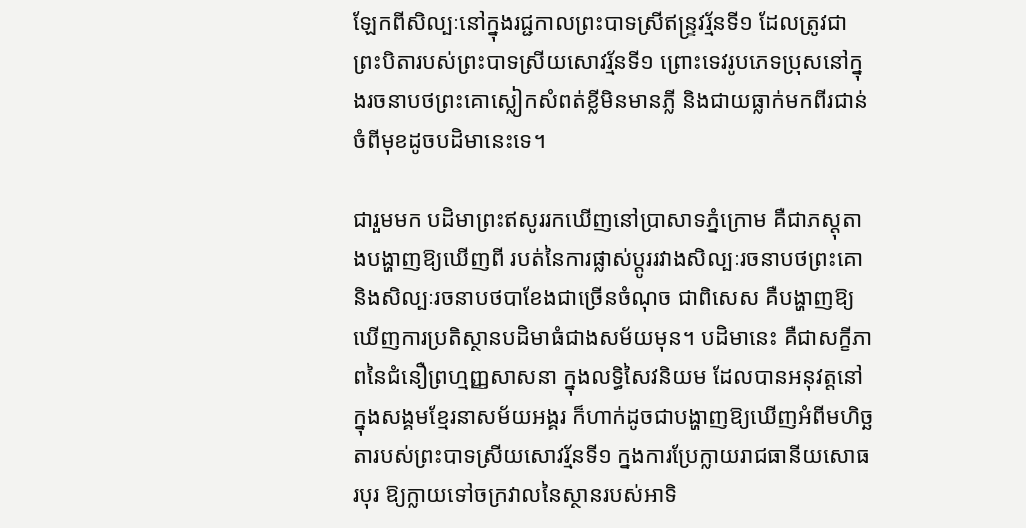ឡែកពីសិល្បៈនៅក្នុងរជ្ជកាលព្រះបាទស្រីឥន្រ្ទវរ្ម័នទី១ ដែលត្រូវជា ព្រះបិតារបស់ព្រះបាទស្រីយសោវរ្ម័នទី១ ព្រោះទេវរូបភេទប្រុសនៅក្នុងរចនាបថព្រះគោស្លៀកសំពត់ខ្លីមិនមានភ្លី និងជាយធ្លាក់មកពីរជាន់ចំពីមុខដូចបដិមានេះទេ។

ជារួមមក បដិមាព្រះឥសូររកឃើញនៅប្រាសាទភ្នំក្រោម គឺជាភស្តុតាងបង្ហាញឱ្យឃើញពី របត់នៃការផ្លាស់ប្តូររវាងសិល្បៈរចនាបថព្រះគោ និងសិល្បៈរចនាបថបាខែងជាច្រើនចំណុច ជាពិសេស គឺបង្ហាញឱ្យឃើញការប្រតិស្ថានបដិមាធំជាងសម័យមុន។ បដិមានេះ គឺជាសក្ខីភាពនៃជំនឿព្រហ្មញ្ញសាសនា ក្នុងលទ្ធិសៃវនិយម ដែលបានអនុវត្តនៅក្នុងសង្គមខ្មែរនាសម័យអង្គរ ក៏ហាក់ដូចជាបង្ហាញឱ្យឃើញអំពីមហិច្ឆតារបស់ព្រះបាទស្រីយសោវរ្ម័នទី១ ក្នងការប្រែក្លាយរាជធានីយសោធរបុរ ឱ្យក្លាយទៅចក្រវាលនៃស្ថានរបស់អាទិ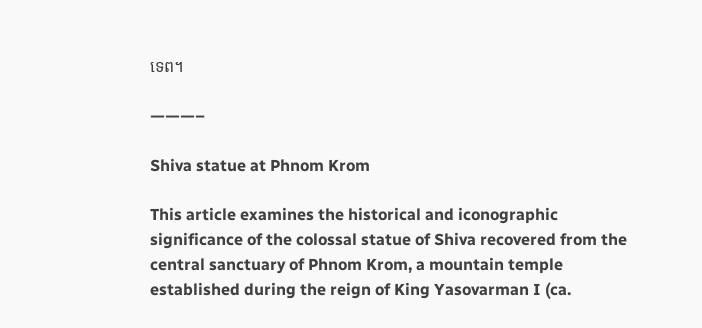ទេព។

———–

Shiva statue at Phnom Krom

This article examines the historical and iconographic significance of the colossal statue of Shiva recovered from the central sanctuary of Phnom Krom, a mountain temple established during the reign of King Yasovarman I (ca.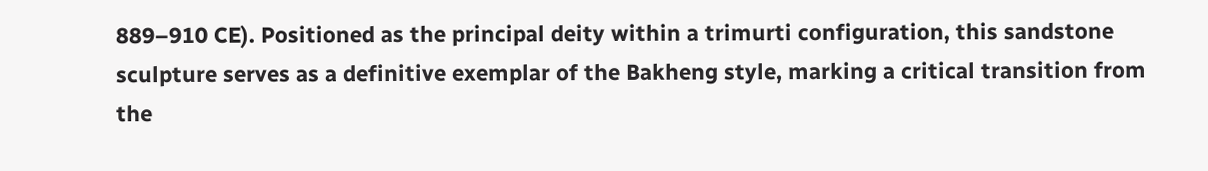889–910 CE). Positioned as the principal deity within a trimurti configuration, this sandstone sculpture serves as a definitive exemplar of the Bakheng style, marking a critical transition from the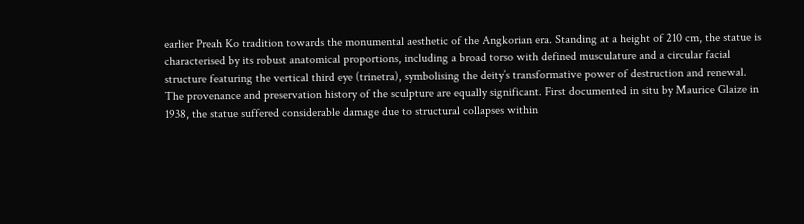earlier Preah Ko tradition towards the monumental aesthetic of the Angkorian era. Standing at a height of 210 cm, the statue is characterised by its robust anatomical proportions, including a broad torso with defined musculature and a circular facial structure featuring the vertical third eye (trinetra), symbolising the deity’s transformative power of destruction and renewal. The provenance and preservation history of the sculpture are equally significant. First documented in situ by Maurice Glaize in 1938, the statue suffered considerable damage due to structural collapses within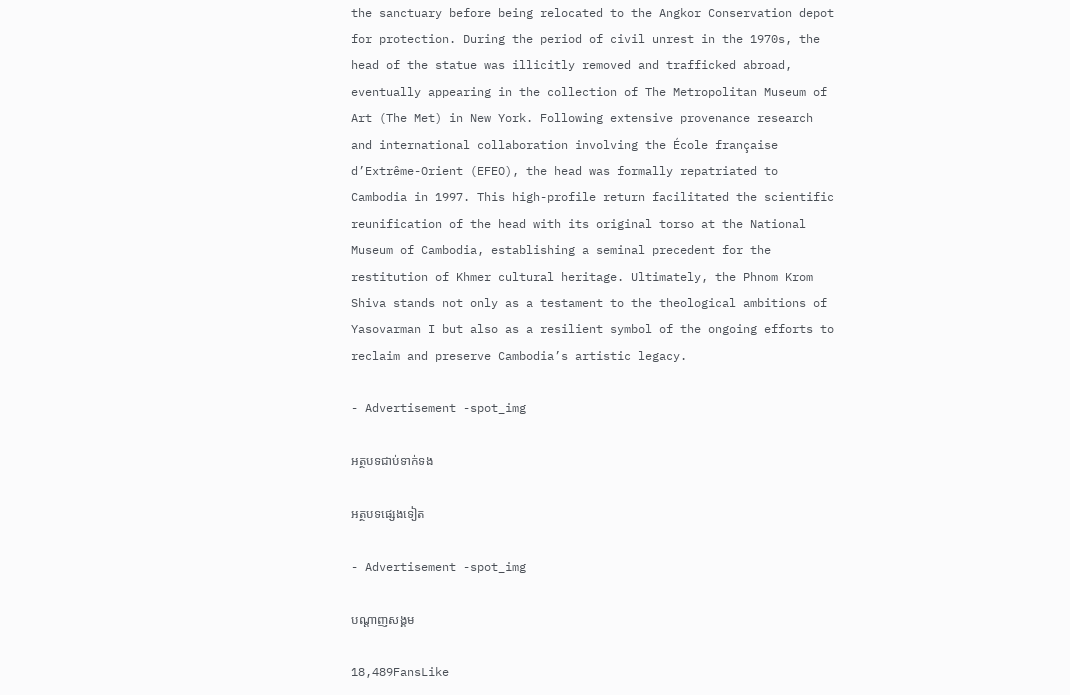the sanctuary before being relocated to the Angkor Conservation depot for protection. During the period of civil unrest in the 1970s, the head of the statue was illicitly removed and trafficked abroad, eventually appearing in the collection of The Metropolitan Museum of Art (The Met) in New York. Following extensive provenance research and international collaboration involving the École française d’Extrême-Orient (EFEO), the head was formally repatriated to Cambodia in 1997. This high-profile return facilitated the scientific reunification of the head with its original torso at the National Museum of Cambodia, establishing a seminal precedent for the restitution of Khmer cultural heritage. Ultimately, the Phnom Krom Shiva stands not only as a testament to the theological ambitions of Yasovarman I but also as a resilient symbol of the ongoing efforts to reclaim and preserve Cambodia’s artistic legacy.

- Advertisement -spot_img

អត្ថបទជាប់ទាក់ទង

អត្ថបទផ្សេងទៀត

- Advertisement -spot_img

បណ្ដាញសង្គម

18,489FansLike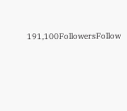191,100FollowersFollow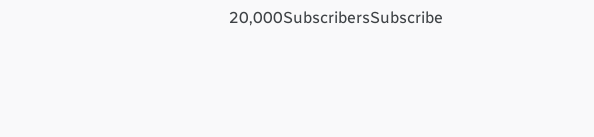20,000SubscribersSubscribe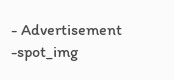- Advertisement -spot_img